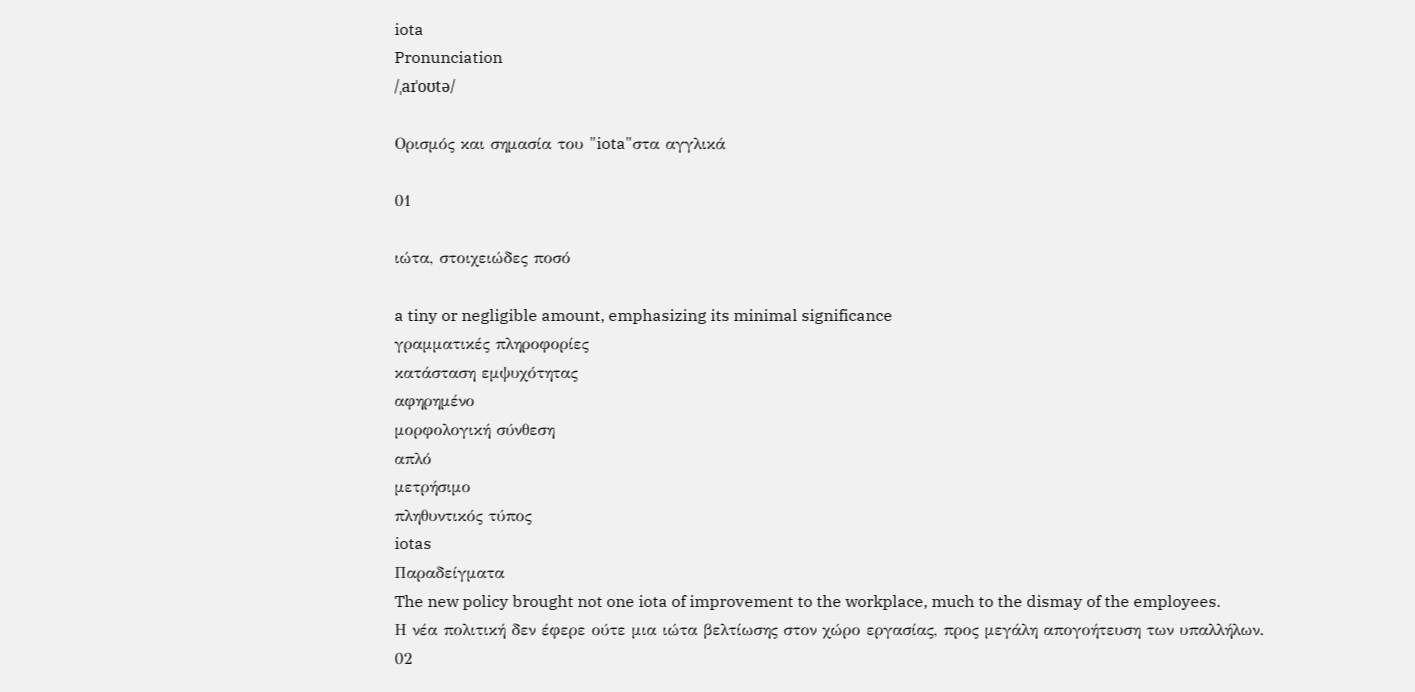iota
Pronunciation
/ˌaɪˈoʊtə/

Ορισμός και σημασία του "iota"στα αγγλικά

01

ιώτα, στοιχειώδες ποσό

a tiny or negligible amount, emphasizing its minimal significance
γραμματικές πληροφορίες
κατάσταση εμψυχότητας
αφηρημένο
μορφολογική σύνθεση
απλό
μετρήσιμο
πληθυντικός τύπος
iotas
Παραδείγματα
The new policy brought not one iota of improvement to the workplace, much to the dismay of the employees.
Η νέα πολιτική δεν έφερε ούτε μια ιώτα βελτίωσης στον χώρο εργασίας, προς μεγάλη απογοήτευση των υπαλλήλων.
02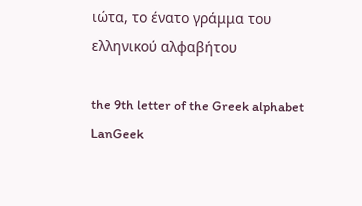ιώτα, το ένατο γράμμα του ελληνικού αλφαβήτου

the 9th letter of the Greek alphabet
LanGeek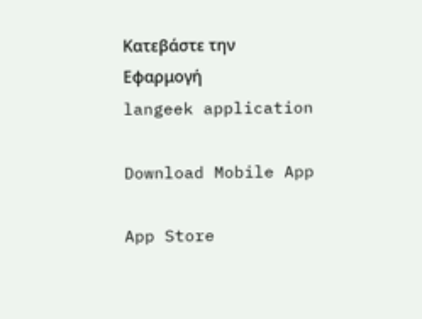Κατεβάστε την Εφαρμογή
langeek application

Download Mobile App

App Store